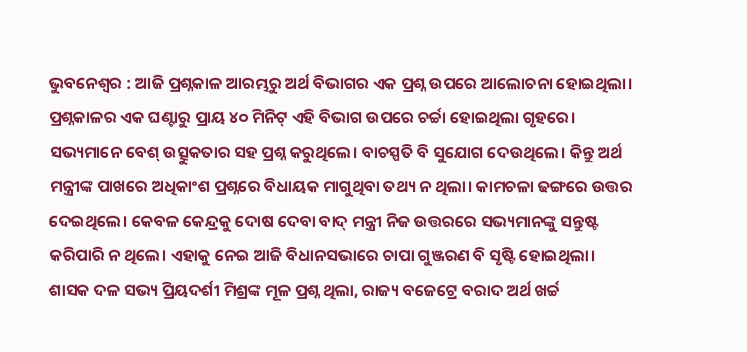ଭୁବନେଶ୍ୱର : ଆଜି ପ୍ରଶ୍ନକାଳ ଆରମ୍ଭରୁ ଅର୍ଥ ବିଭାଗର ଏକ ପ୍ରଶ୍ନ ଉପରେ ଆଲୋଚନା ହୋଇଥିଲା। ପ୍ରଶ୍ନକାଳର ଏକ ଘଣ୍ଟାରୁ ପ୍ରାୟ ୪୦ ମିନିଟ୍ ଏହି ବିଭାଗ ଉପରେ ଚର୍ଚ୍ଚା ହୋଇଥିଲା ଗୃହରେ। ସଭ୍ୟମାନେ ବେଶ୍ ଉତ୍ସୁକତାର ସହ ପ୍ରଶ୍ନ କରୁଥିଲେ। ବାଚସ୍ପତି ବି ସୁଯୋଗ ଦେଉଥିଲେ। କିନ୍ତୁ ଅର୍ଥ ମନ୍ତ୍ରୀଙ୍କ ପାଖରେ ଅଧିକାଂଶ ପ୍ରଶ୍ନରେ ବିଧାୟକ ମାଗୁଥିବା ତଥ୍ୟ ନ ଥିଲା। କାମଚଳା ଢଙ୍ଗରେ ଉତ୍ତର ଦେଇଥିଲେ। କେବଳ କେନ୍ଦ୍ରକୁ ଦୋଷ ଦେବା ବାଦ୍ ମନ୍ତ୍ରୀ ନିଜ ଉତ୍ତରରେ ସଭ୍ୟମାନଙ୍କୁ ସନ୍ତୁଷ୍ଟ କରିପାରି ନ ଥିଲେ। ଏହାକୁ ନେଇ ଆଜି ବିଧାନସଭାରେ ଚାପା ଗୁଞ୍ଜରଣ ବି ସୃଷ୍ଟି ହୋଇଥିଲା।
ଶାସକ ଦଳ ସଭ୍ୟ ପ୍ରିୟଦର୍ଶୀ ମିଶ୍ରଙ୍କ ମୂଳ ପ୍ରଶ୍ନ ଥିଲା, ରାଜ୍ୟ ବଜେଟ୍ରେ ବରାଦ ଅର୍ଥ ଖର୍ଚ୍ଚ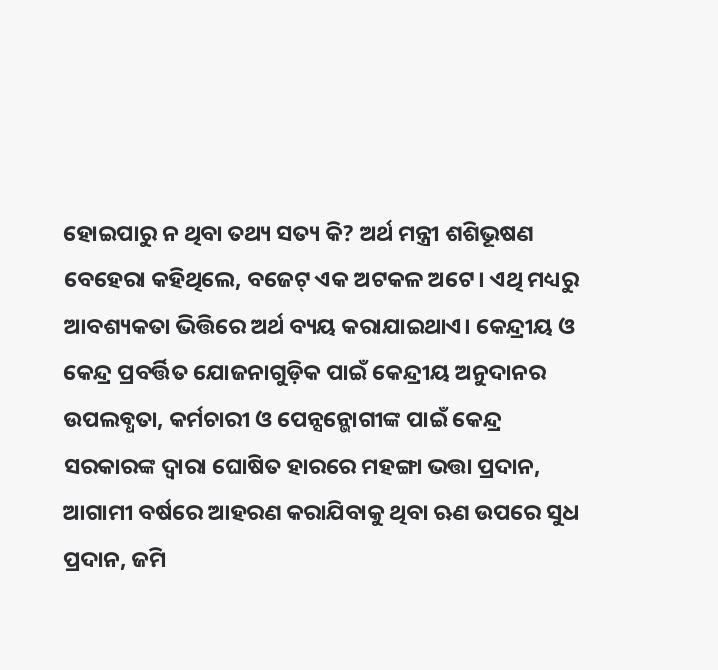ହୋଇପାରୁ ନ ଥିବା ତଥ୍ୟ ସତ୍ୟ କି? ଅର୍ଥ ମନ୍ତ୍ରୀ ଶଶିଭୂଷଣ ବେହେରା କହିଥିଲେ, ବଜେଟ୍ ଏକ ଅଟକଳ ଅଟେ। ଏଥି ମଧ୍ୟରୁ ଆବଶ୍ୟକତା ଭିତ୍ତିରେ ଅର୍ଥ ବ୍ୟୟ କରାଯାଇଥାଏ। କେନ୍ଦ୍ରୀୟ ଓ କେନ୍ଦ୍ର ପ୍ରବର୍ତ୍ତିତ ଯୋଜନାଗୁଡ଼ିକ ପାଇଁ କେନ୍ଦ୍ରୀୟ ଅନୁଦାନର ଉପଲବ୍ଧତା, କର୍ମଚାରୀ ଓ ପେନ୍ସନ୍ଭୋଗୀଙ୍କ ପାଇଁ କେନ୍ଦ୍ର ସରକାରଙ୍କ ଦ୍ୱାରା ଘୋଷିତ ହାରରେ ମହଙ୍ଗା ଭତ୍ତା ପ୍ରଦାନ, ଆଗାମୀ ବର୍ଷରେ ଆହରଣ କରାଯିବାକୁ ଥିବା ଋଣ ଉପରେ ସୁଧ ପ୍ରଦାନ, ଜମି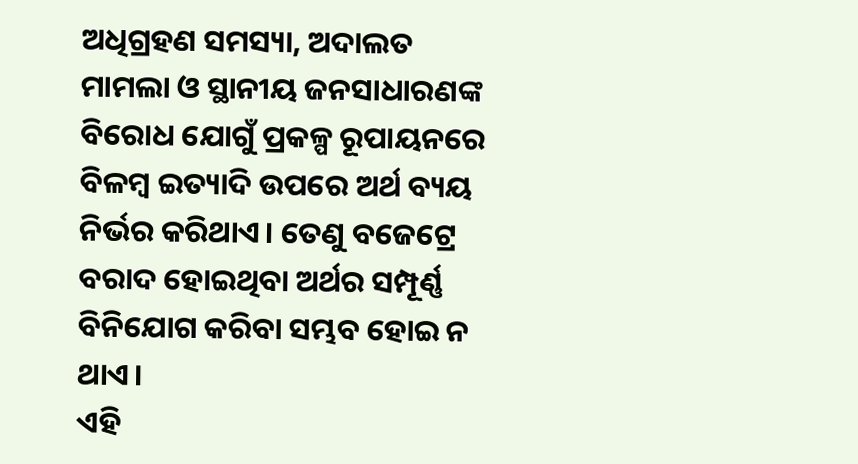ଅଧିଗ୍ରହଣ ସମସ୍ୟା, ଅଦାଲତ ମାମଲା ଓ ସ୍ଥାନୀୟ ଜନସାଧାରଣଙ୍କ ବିରୋଧ ଯୋଗୁଁ ପ୍ରକଳ୍ପ ରୂପାୟନରେ ବିଳମ୍ବ ଇତ୍ୟାଦି ଉପରେ ଅର୍ଥ ବ୍ୟୟ ନିର୍ଭର କରିଥାଏ। ତେଣୁ ବଜେଟ୍ରେ ବରାଦ ହୋଇଥିବା ଅର୍ଥର ସମ୍ପୂର୍ଣ୍ଣ ବିନିଯୋଗ କରିବା ସମ୍ଭବ ହୋଇ ନ ଥାଏ।
ଏହି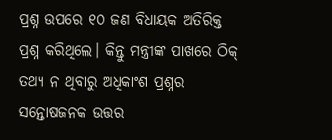ପ୍ରଶ୍ନ ଉପରେ ୧୦ ଜଣ ବିଧାୟକ ଅତିରିକ୍ତ ପ୍ରଶ୍ନ କରିଥିଲେ। କିନ୍ତୁ ମନ୍ତ୍ରୀଙ୍କ ପାଖରେ ଠିକ୍ ତଥ୍ୟ ନ ଥିବାରୁ ଅଧିକାଂଶ ପ୍ରଶ୍ନର ସନ୍ତୋଷଜନକ ଉତ୍ତର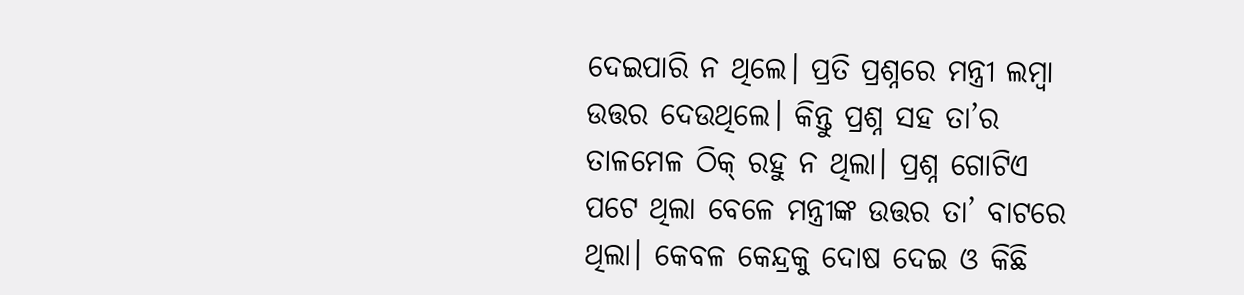ଦେଇପାରି ନ ଥିଲେ। ପ୍ରତି ପ୍ରଶ୍ନରେ ମନ୍ତ୍ରୀ ଲମ୍ବା ଉତ୍ତର ଦେଉଥିଲେ। କିନ୍ତୁ ପ୍ରଶ୍ନ ସହ ତା’ର ତାଳମେଳ ଠିକ୍ ରହୁ ନ ଥିଲା। ପ୍ରଶ୍ନ ଗୋଟିଏ ପଟେ ଥିଲା ବେଳେ ମନ୍ତ୍ରୀଙ୍କ ଉତ୍ତର ତା’ ବାଟରେ ଥିଲା। କେବଳ କେନ୍ଦ୍ରକୁ ଦୋଷ ଦେଇ ଓ କିଛି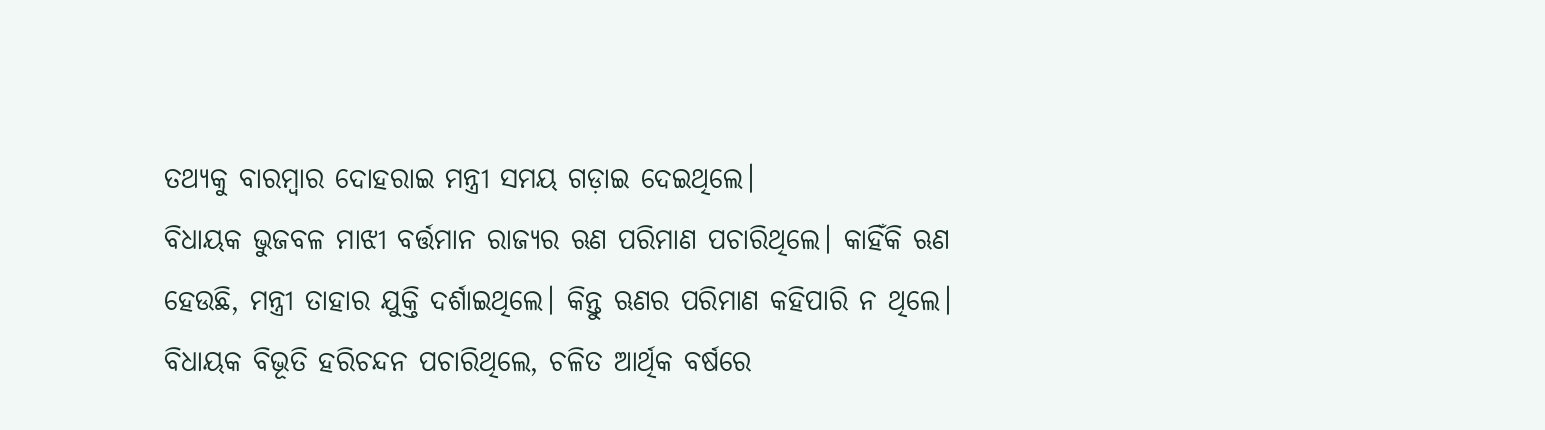ତଥ୍ୟକୁ ବାରମ୍ବାର ଦୋହରାଇ ମନ୍ତ୍ରୀ ସମୟ ଗଡ଼ାଇ ଦେଇଥିଲେ।
ବିଧାୟକ ଭୁଜବଳ ମାଝୀ ବର୍ତ୍ତମାନ ରାଜ୍ୟର ଋଣ ପରିମାଣ ପଚାରିଥିଲେ। କାହିଁକି ଋଣ ହେଉଛି, ମନ୍ତ୍ରୀ ତାହାର ଯୁକ୍ତି ଦର୍ଶାଇଥିଲେ। କିନ୍ତୁ ଋଣର ପରିମାଣ କହିପାରି ନ ଥିଲେ। ବିଧାୟକ ବିଭୂତି ହରିଚନ୍ଦନ ପଚାରିଥିଲେ, ଚଳିତ ଆର୍ଥିକ ବର୍ଷରେ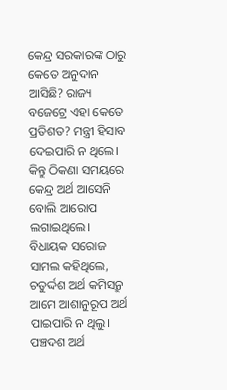କେନ୍ଦ୍ର ସରକାରଙ୍କ ଠାରୁ କେତେ ଅନୁଦାନ ଆସିଛି? ରାଜ୍ୟ ବଜେଟ୍ରେ ଏହା କେତେ ପ୍ରତିଶତ? ମନ୍ତ୍ରୀ ହିସାବ ଦେଇପାରି ନ ଥିଲେ। କିନ୍ତୁ ଠିକଣା ସମୟରେ କେନ୍ଦ୍ର ଅର୍ଥ ଆସେନି ବୋଲି ଆରୋପ ଲଗାଇଥିଲେ।
ବିଧାୟକ ସରୋଜ ସାମଲ କହିଥିଲେ, ଚତୁର୍ଦ୍ଦଶ ଅର୍ଥ କମିସନ୍ରୁ ଆମେ ଆଶାନୁରୂପ ଅର୍ଥ ପାଇପାରି ନ ଥିଲୁ। ପଞ୍ଚଦଶ ଅର୍ଥ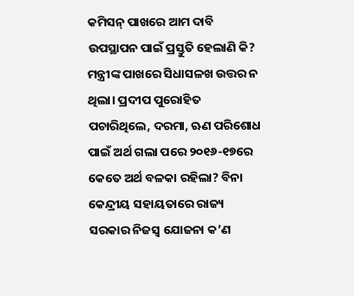କମିସନ୍ ପାଖରେ ଆମ ଦାବି ଉପସ୍ଥାପନ ପାଇଁ ପ୍ରସ୍ତୁତି ହେଲାଣି କି? ମନ୍ତ୍ରୀଙ୍କ ପାଖରେ ସିଧାସଳଖ ଉତ୍ତର ନ ଥିଲା। ପ୍ରଦୀପ ପୁରୋହିତ ପଚାରିଥିଲେ, ଦରମା, ଋଣ ପରିଶୋଧ ପାଇଁ ଅର୍ଥ ଗଲା ପରେ ୨୦୧୬-୧୭ରେ କେତେ ଅର୍ଥ ବଳକା ରହିଲା? ବିନା କେନ୍ଦ୍ରୀୟ ସହାୟତାରେ ରାଜ୍ୟ ସରକାର ନିଜସ୍ୱ ଯୋଜନା କ’ଣ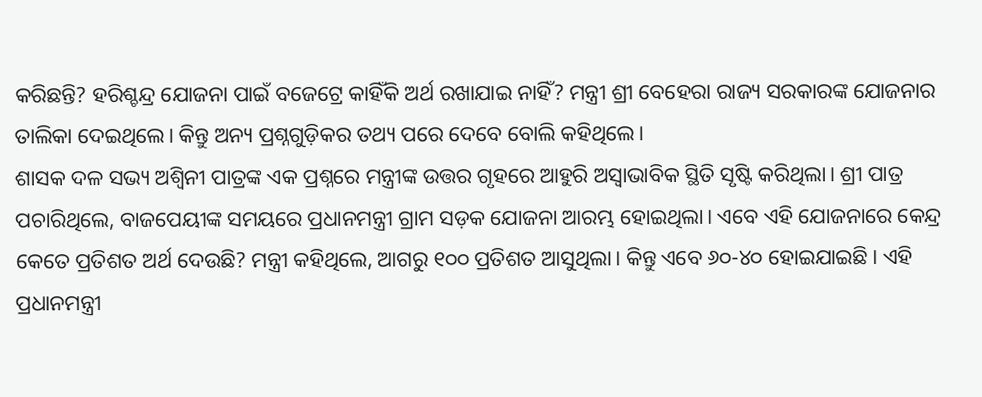କରିଛନ୍ତି? ହରିଶ୍ଚନ୍ଦ୍ର ଯୋଜନା ପାଇଁ ବଜେଟ୍ରେ କାହିଁକି ଅର୍ଥ ରଖାଯାଇ ନାହିଁ? ମନ୍ତ୍ରୀ ଶ୍ରୀ ବେହେରା ରାଜ୍ୟ ସରକାରଙ୍କ ଯୋଜନାର ତାଲିକା ଦେଇଥିଲେ। କିନ୍ତୁ ଅନ୍ୟ ପ୍ରଶ୍ନଗୁଡ଼ିକର ତଥ୍ୟ ପରେ ଦେବେ ବୋଲି କହିଥିଲେ।
ଶାସକ ଦଳ ସଭ୍ୟ ଅଶ୍ୱିନୀ ପାତ୍ରଙ୍କ ଏକ ପ୍ରଶ୍ନରେ ମନ୍ତ୍ରୀଙ୍କ ଉତ୍ତର ଗୃହରେ ଆହୁରି ଅସ୍ୱାଭାବିକ ସ୍ଥିତି ସୃଷ୍ଟି କରିଥିଲା। ଶ୍ରୀ ପାତ୍ର ପଚାରିଥିଲେ, ବାଜପେୟୀଙ୍କ ସମୟରେ ପ୍ରଧାନମନ୍ତ୍ରୀ ଗ୍ରାମ ସଡ଼କ ଯୋଜନା ଆରମ୍ଭ ହୋଇଥିଲା। ଏବେ ଏହି ଯୋଜନାରେ କେନ୍ଦ୍ର କେତେ ପ୍ରତିଶତ ଅର୍ଥ ଦେଉଛି? ମନ୍ତ୍ରୀ କହିଥିଲେ, ଆଗରୁ ୧୦୦ ପ୍ରତିଶତ ଆସୁଥିଲା। କିନ୍ତୁ ଏବେ ୬୦-୪୦ ହୋଇଯାଇଛି। ଏହି ପ୍ରଧାନମନ୍ତ୍ରୀ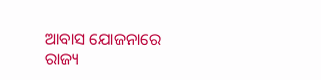ଆବାସ ଯୋଜନାରେ ରାଜ୍ୟ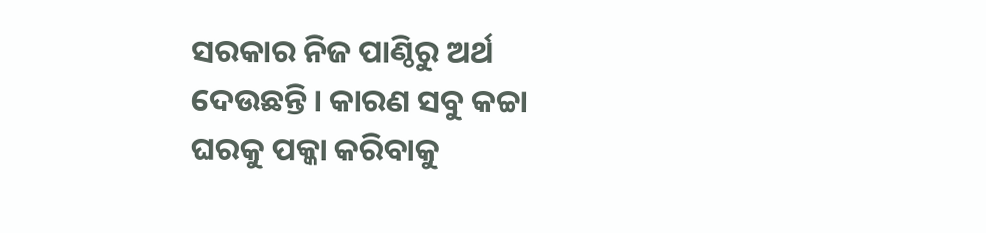ସରକାର ନିଜ ପାଣ୍ଠିରୁ ଅର୍ଥ ଦେଉଛନ୍ତି। କାରଣ ସବୁ କଚ୍ଚା ଘରକୁ ପକ୍କା କରିବାକୁ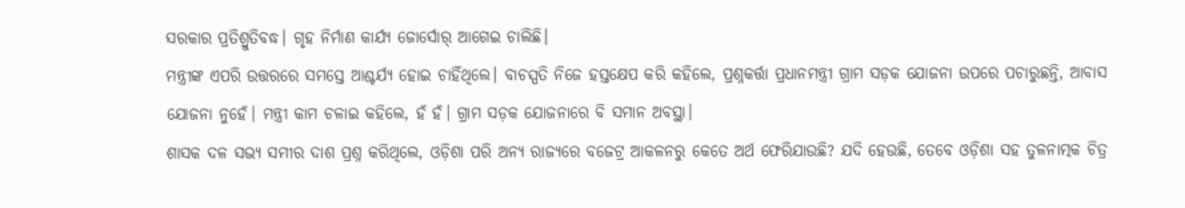ସରକାର ପ୍ରତିଶ୍ରୁତିବଦ୍ଧ। ଗୃହ ନିର୍ମାଣ କାର୍ଯ୍ୟ ଜୋର୍ସୋର୍ ଆଗେଇ ଚାଲିଛି।
ମନ୍ତ୍ରୀଙ୍କ ଏପରି ଉତ୍ତରରେ ସମସ୍ତେ ଆଶ୍ଚର୍ଯ୍ୟ ହୋଇ ଚାହିଁଥିଲେ। ବାଚସ୍ପତି ନିଜେ ହସ୍ତକ୍ଷେପ କରି କହିଲେ, ପ୍ରଶ୍ନକର୍ତ୍ତା ପ୍ରଧାନମନ୍ତ୍ରୀ ଗ୍ରାମ ସଡ଼କ ଯୋଜନା ଉପରେ ପଚାରୁଛନ୍ତି, ଆବାସ ଯୋଜନା ନୁହେଁ। ମନ୍ତ୍ରୀ କାମ ଚଳାଇ କହିଲେ, ହଁ ହଁ। ଗ୍ରାମ ସଡ଼କ ଯୋଜନାରେ ବି ସମାନ ଅବସ୍ଥା।
ଶାସକ ଦଳ ସଭ୍ୟ ସମୀର ଦାଶ ପ୍ରଶ୍ନ କରିଥିଲେ, ଓଡ଼ିଶା ପରି ଅନ୍ୟ ରାଜ୍ୟରେ ବଜେଟ୍ର ଆକଳନରୁ କେତେ ଅର୍ଥ ଫେରିଯାଉଛି? ଯଦି ହେଉଛି, ତେବେ ଓଡ଼ିଶା ସହ ତୁଳନାତ୍ମକ ଚିତ୍ର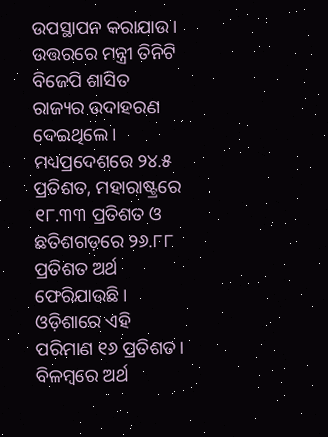ଉପସ୍ଥାପନ କରାଯାଉ। ଉତ୍ତରରେ ମନ୍ତ୍ରୀ ତିନିଟି ବିଜେପି ଶାସିତ ରାଜ୍ୟର ଉଦାହରଣ ଦେଇଥିଲେ। ମଧ୍ୟପ୍ରଦେଶରେ ୨୪.୫ ପ୍ରତିଶତ, ମହାରାଷ୍ଟ୍ରରେ ୧୮.୩୩ ପ୍ରତିଶତ ଓ ଛତିଶଗଡ଼ରେ ୨୬.୮୮ ପ୍ରତିଶତ ଅର୍ଥ ଫେରିଯାଉଛି। ଓଡ଼ିଶାରେ ଏହି ପରିମାଣ ୧୬ ପ୍ରତିଶତ। ବିଳମ୍ବରେ ଅର୍ଥ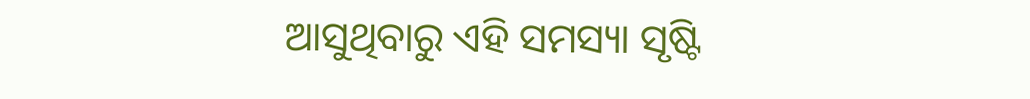ଆସୁଥିବାରୁ ଏହି ସମସ୍ୟା ସୃଷ୍ଟି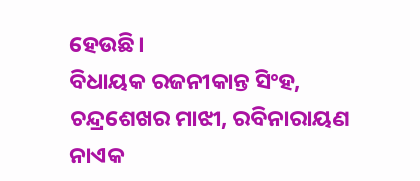ହେଉଛି।
ବିଧାୟକ ରଜନୀକାନ୍ତ ସିଂହ, ଚନ୍ଦ୍ରଶେଖର ମାଝୀ, ରବିନାରାୟଣ ନାଏକ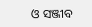ଓ ସଞ୍ଜୀବ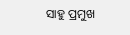ସାହୁ ପ୍ରମୁଖ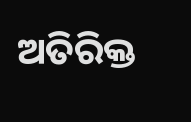ଅତିରିକ୍ତ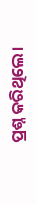ପ୍ରଶ୍ନ କରିଥିଲେ।